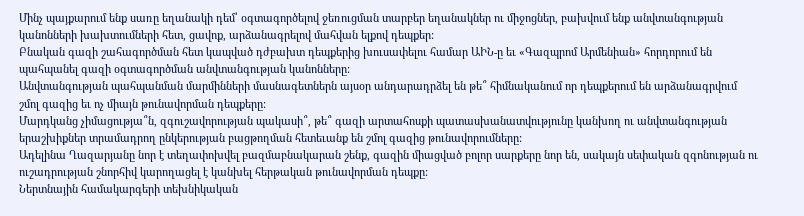Մինչ պայքարում ենք սառը եղանակի դեմ՝ օգտագործելով ջեռուցման տարբեր եղանակներ ու միջոցներ, բախվում ենք անվտանգության կանոնների խախտումների հետ, ցավոք, արձանագրելով մահվան ելքով դեպքեր:
Բնական գազի շահագործման հետ կապված դժբախտ դեպքերից խուսափելու համար ԱԻՆ-ը եւ «Գազպրոմ Արմենիան» հորդորում են պահպանել գազի օգտագործման անվտանգության կանոնները:
Անվտանգության պահպանման մարմինների մասնագետներն այսօր անդարադրձել են թե՞ հիմնականում որ դեպքերում են արձանագրվում շմոլ գազից եւ ոչ միայն թունավորման դեպքերը:
Մարդկանց չիմացությա՞ն, զգուշավորության պակասի՞, թե՞ գազի արտահոսքի պատասխանատվությունը կանխող ու անվտանգության երաշխիքներ տրամադրող ընկերության բացթողման հետեւանք են շմոլ գազից թունավորումները:
Ադելինա Ղազարյանը նոր է տեղափոխվել բազմաբնակարան շենք, գազին միացված բոլոր սարքերը նոր են, սակայն սեփական զգոնության ու ուշադրության շնորհիվ կարողացել է կանխել հերթական թունավորման դեպքը:
Ներտնային համակարգերի տեխնիկական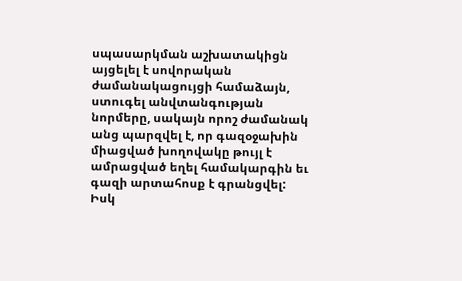սպասարկման աշխատակիցն այցելել է սովորական ժամանակացույցի համաձայն, ստուգել անվտանգության նորմերը, սակայն որոշ ժամանակ անց պարզվել է, որ գազօջախին միացված խողովակը թույլ է ամրացված եղել համակարգին եւ գազի արտահոսք է գրանցվել:
Իսկ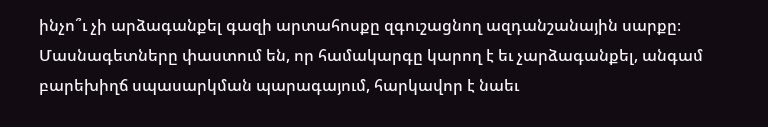ինչո՞ւ չի արձագանքել գազի արտահոսքը զգուշացնող ազդանշանային սարքը։ Մասնագետները փաստում են, որ համակարգը կարող է եւ չարձագանքել, անգամ բարեխիղճ սպասարկման պարագայում, հարկավոր է նաեւ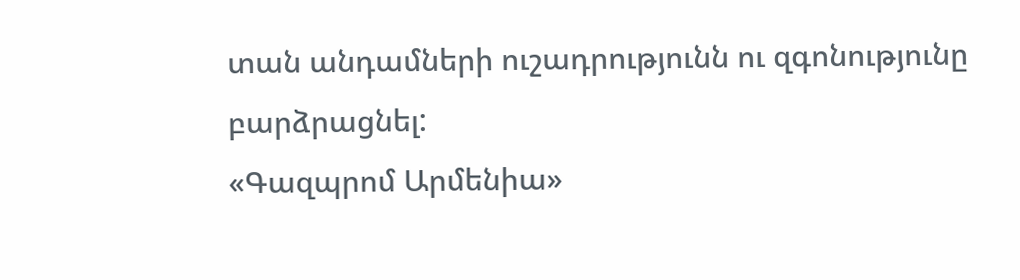տան անդամների ուշադրությունն ու զգոնությունը բարձրացնել:
«Գազպրոմ Արմենիա»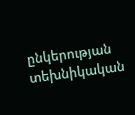ընկերության տեխնիկական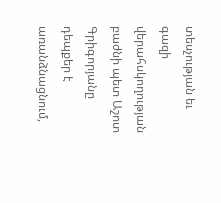տեսչության եւ գազի վերահսկողության բաժնի պետ Աշոտ Գրիգորյանը դեպքեր է առանձնացնում,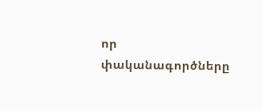որ փականագործները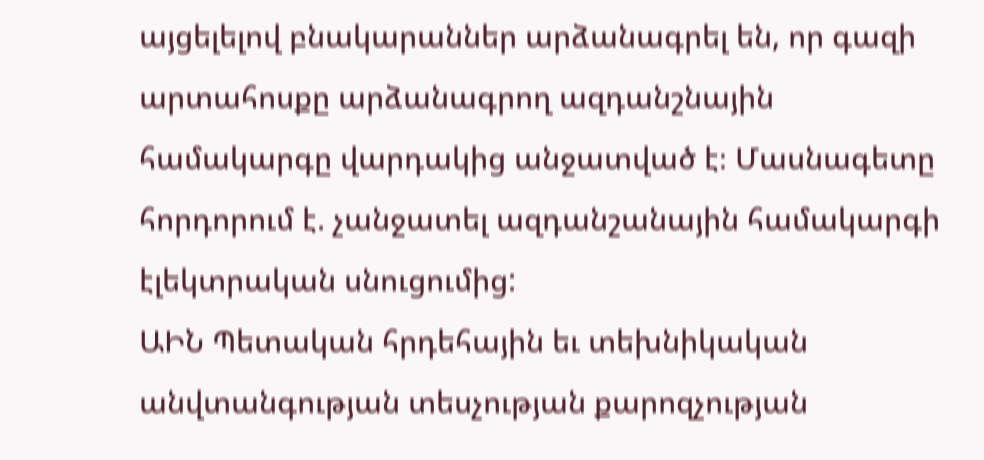այցելելով բնակարաններ արձանագրել են, որ գազի արտահոսքը արձանագրող ազդանշնային համակարգը վարդակից անջատված է։ Մասնագետը հորդորում է. չանջատել ազդանշանային համակարգի էլեկտրական սնուցումից:
ԱԻՆ Պետական հրդեհային եւ տեխնիկական անվտանգության տեսչության քարոզչության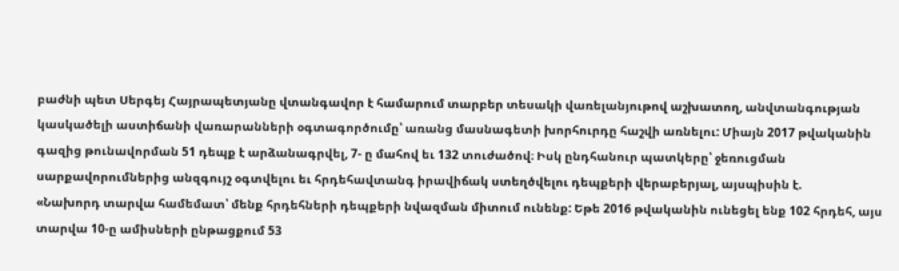բաժնի պետ Սերգեյ Հայրապետյանը վտանգավոր է համարում տարբեր տեսակի վառելանյութով աշխատող, անվտանգության կասկածելի աստիճանի վառարանների օգտագործումը՝ առանց մասնագետի խորհուրդը հաշվի առնելու: Միայն 2017 թվականին գազից թունավորման 51 դեպք է արձանագրվել, 7- ը մահով եւ 132 տուժածով։ Իսկ ընդհանուր պատկերը՝ ջեռուցման սարքավորումներից անզգույշ օգտվելու եւ հրդեհավտանգ իրավիճակ ստեղծվելու դեպքերի վերաբերյալ, այսպիսին է.
«Նախորդ տարվա համեմատ՝ մենք հրդեհների դեպքերի նվազման միտում ունենք: Եթե 2016 թվականին ունեցել ենք 102 հրդեհ, այս տարվա 10-ը ամիսների ընթացքում 53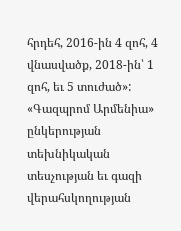հրդեհ, 2016-ին 4 զոհ, 4 վնասվածք, 2018-ին՝ 1 զոհ, եւ 5 տուժած»:
«Գազպրոմ Արմենիա» ընկերության տեխնիկական տեսչության եւ գազի վերահսկողության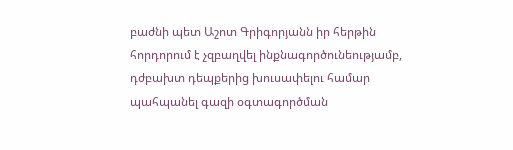բաժնի պետ Աշոտ Գրիգորյանն իր հերթին հորդորում է չզբաղվել ինքնագործունեությամբ, դժբախտ դեպքերից խուսափելու համար պահպանել գազի օգտագործման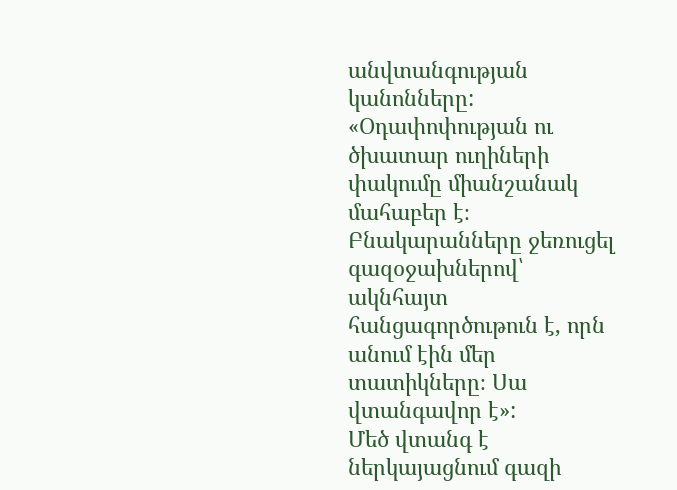անվտանգության կանոնները:
«Օդափոփության ու ծխատար ուղիների փակումը միանշանակ մահաբեր է։ Բնակարանները ջեռուցել գազօջախներով՝ ակնհայտ հանցագործութուն է, որն անում էին մեր տատիկները։ Սա վտանգավոր է»:
Մեծ վտանգ է ներկայացնում գազի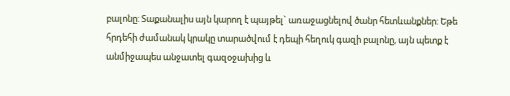բալոնը: Տաքանալիս այն կարող է պայթել` առաջացնելով ծանր հետևանքներ: Եթե հրդեհի ժամանակ կրակը տարածվում է դեպի հեղուկ գազի բալոնը, այն պետք է անմիջապես անջատել գազօջախից և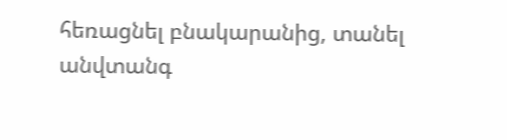հեռացնել բնակարանից, տանել անվտանգ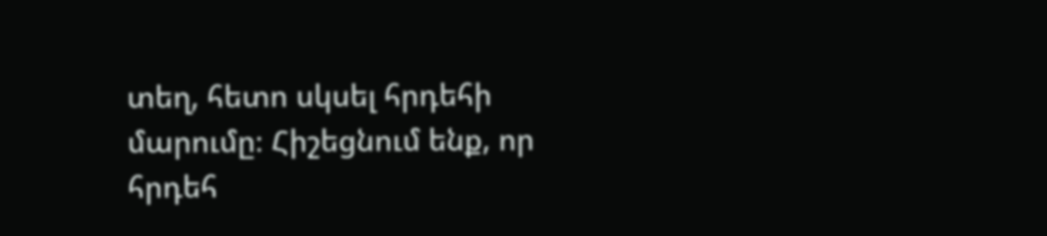տեղ, հետո սկսել հրդեհի մարումը։ Հիշեցնում ենք, որ հրդեհ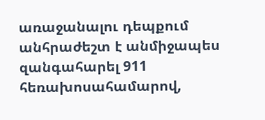առաջանալու դեպքում անհրաժեշտ է անմիջապես զանգահարել 911 հեռախոսահամարով,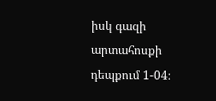իսկ գազի արտահոսքի դեպքում 1-04։